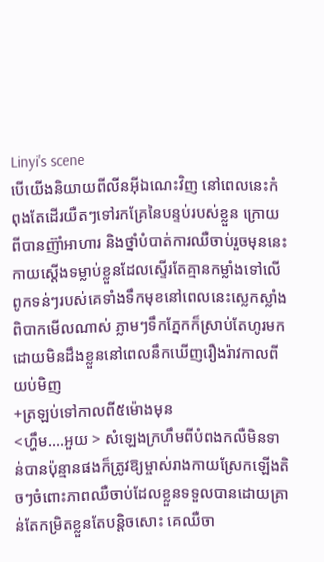Linyi's scene
បេីយេីងនិយាយពីលីនអុីឯណេះវិញ នៅពេលនេះកំពុងតែដេីរយឺតៗទៅរកគ្រែនៃបន្ទប់របស់ខ្លួន ក្រោយពីបានញ៊ាំអាហារ និងថ្នាំបំបាត់ការឈឺចាប់រួចមុននេះ
កាយស្ដេីងទម្លាប់ខ្លួនដែលស្ទើរតែគ្មានកម្លាំងទៅលេីពូកទន់ៗរបស់គេទាំងទឹកមុខនៅពេលនេះស្លេកស្លាំងពិបាកមើលណាស់ ភ្លាមៗទឹកភ្នែកក៏ស្រាប់តែហូរមកដោយមិនដឹងខ្លួននៅពេលនឹកឃើញរឿងរ៉ាវកាលពីយប់មិញ
+ត្រឡប់ទៅកាលពី៥ម៉ោងមុន
<ហ្ហឹម....អួយ > សំឡេងក្រហឹមពីបំពងកលឺមិនទាន់បានប៉ុន្មានផងក៏ត្រូវឱ្យម្ចាស់រាងកាយស្រែកឡើងតិចៗចំពោះភាពឈឺចាប់ដែលខ្លួនទទួលបានដោយគ្រាន់តែកម្រិតខ្លួនតែបន្ដិចសោះ គេឈឺចា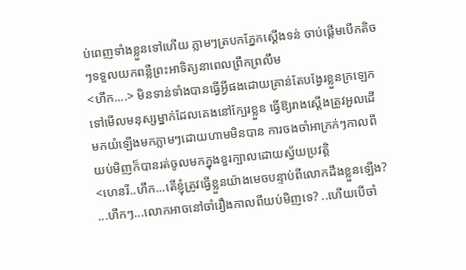ប់ពេញទាំងខ្លួនទៅហេីយ ភ្លាមៗត្របកភ្នែកស្ដើងទន់ ចាប់ផ្តើមបេីកតិចៗទទួលយកពន្លឺព្រះអាទិត្យនាពេលព្រឹកព្រលឹម
<ហឹក....> មិនទាន់ទាំងបានធ្វើអ្វីផងដោយគ្រាន់តែបង្វែរខ្លួនក្រឡេកទៅមើលមនុស្សម្នាក់ដែលគេងនៅក្បែរខ្លួន ធ្វើឱ្យរាងស្ដេីងត្រូវអួលដេីមកយំឡេីងមកភ្លាមៗដោយហាមមិនបាន ការចងចាំអាក្រក់ៗកាលពីយប់មិញក៏បានរត់ចូលមកក្នុងខួរក្បាលដោយស្វ័យប្រវត្តិ
<ហេនរី..ហឹក...តេីខ្ញុំត្រូវធ្វើខ្លួនយ៉ាងមេចបន្ទាប់ពីលោកដឹងខ្លួនឡើង? ...ហឹកៗ...លោកអាចនៅចាំរឿងកាលពីយប់មិញទេ? ..ហេីយបេីចាំ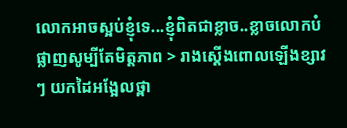លោកអាចស្អប់ខ្ញុំទេ...ខ្ញុំពិតជាខ្លាច..ខ្លាចលោកបំផ្លាញសូម្បីតែមិត្តភាព > រាងស្ដេីងពោលឡេីងខ្សាវៗ យកដៃអង្អែលថ្ពា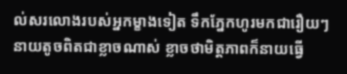ល់សរលោងរបស់អ្នកម្ខាងទៀត ទឹកភ្នែកហូរមកជារឿយៗ នាយតូចពិតជាខ្លាចណាស់ ខ្លាចថាមិត្តភាពក៏នាយធ្វេី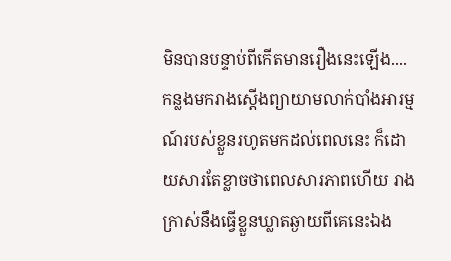មិនបានបន្ទាប់ពីកេីតមានរឿងនេះឡេីង.... កន្លងមករាងស្ដេីងព្យាយាមលាក់បាំងអារម្មណ៍របស់ខ្លួនរហូតមកដល់ពេលនេះ ក៏ដោយសារតែខ្លាចថាពេលសារភាពហើយ រាងក្រាស់នឹងធ្វើខ្លួនឃ្លាតឆ្ងាយពីគេនេះឯង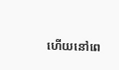ហេីយនៅពេ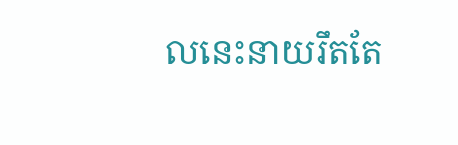លនេះនាយរឹតតែ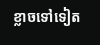ខ្លាចទៅទៀត